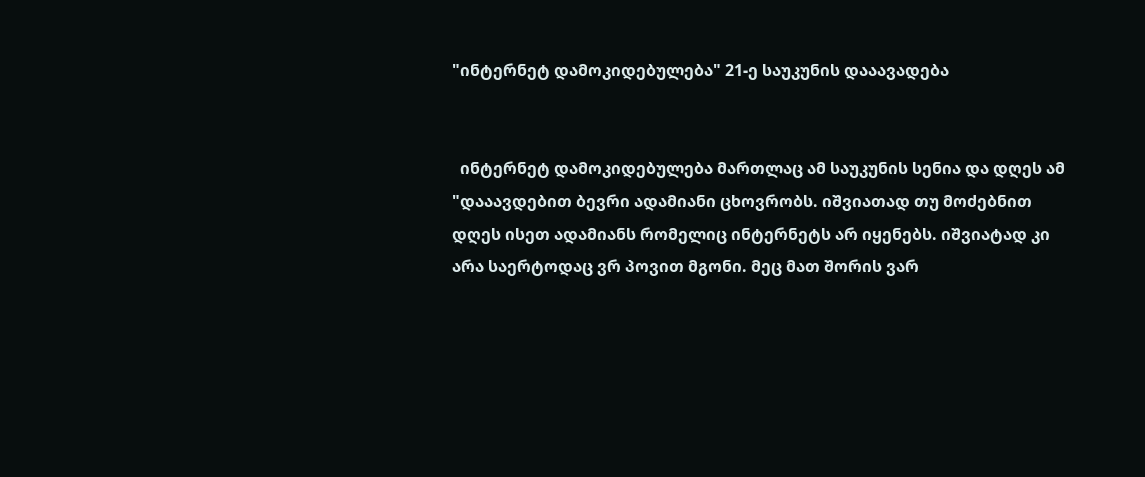"ინტერნეტ დამოკიდებულება" 21-ე საუკუნის დააავადება


  ინტერნეტ დამოკიდებულება მართლაც ამ საუკუნის სენია და დღეს ამ "დააავდებით ბევრი ადამიანი ცხოვრობს. იშვიათად თუ მოძებნით დღეს ისეთ ადამიანს რომელიც ინტერნეტს არ იყენებს. იშვიატად კი არა საერტოდაც ვრ პოვით მგონი. მეც მათ შორის ვარ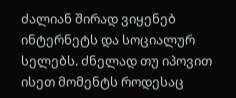ძალიან შირად ვიყენებ ინტერნეტს და სოციალურ სელებს. ძნელად თუ იპოვით ისეთ მომენტს როდესაც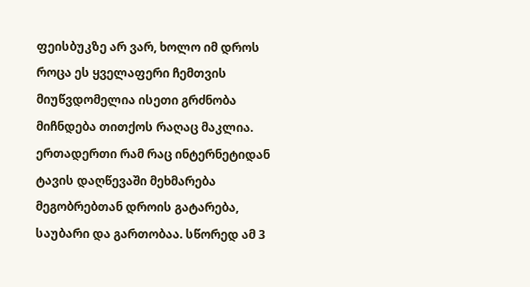ფეისბუკზე არ ვარ, ხოლო იმ დროს როცა ეს ყველაფერი ჩემთვის მიუწვდომელია ისეთი გრძნობა მიჩნდება თითქოს რაღაც მაკლია. ერთადერთი რამ რაც ინტერნეტიდან ტავის დაღწევაში მეხმარება მეგობრებთან დროის გატარება, საუბარი და გართობაა. სწორედ ამ 3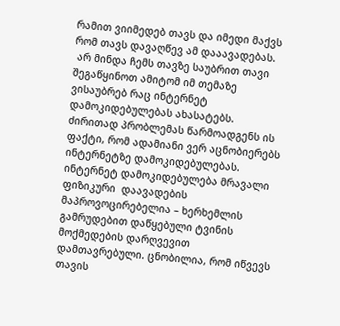რამით ვიიმედებ თავს და იმედი მაქვს რომ თავს დავაღწევ ამ დააავადებას.
 არ მინდა ჩემს თავზე საუბრით თავი შეგაწყინოთ ამიტომ იმ თემაზე ვისაუბრებ რაც ინტერნეტ დამოკიდებულებას ახასატებს. ძირითად პრობლემას წარმოადგენს ის ფაქტი, რომ ადამიანი ვერ აცნობიერებს ინტერნეტზე დამოკიდებულებას. ინტერნეტ დამოკიდებულება მრავალი ფიზიკური  დაავადების მაპროვოცირებელია – ხერხემლის გამრუდებით დაწყებული ტვინის მოქმედების დარღვევით დამთავრებული. ცნობილია, რომ იწვევს თავის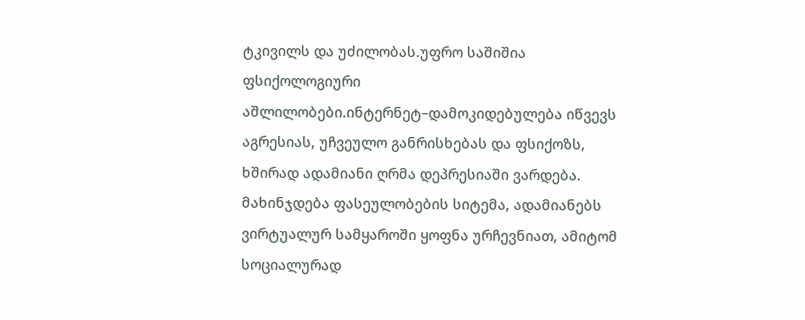ტკივილს და უძილობას.უფრო საშიშია ფსიქოლოგიური  აშლილობები.ინტერნეტ–დამოკიდებულება იწვევს აგრესიას, უჩვეულო განრისხებას და ფსიქოზს, ხშირად ადამიანი ღრმა დეპრესიაში ვარდება. მახინჯდება ფასეულობების სიტემა, ადამიანებს ვირტუალურ სამყაროში ყოფნა ურჩევნიათ, ამიტომ სოციალურად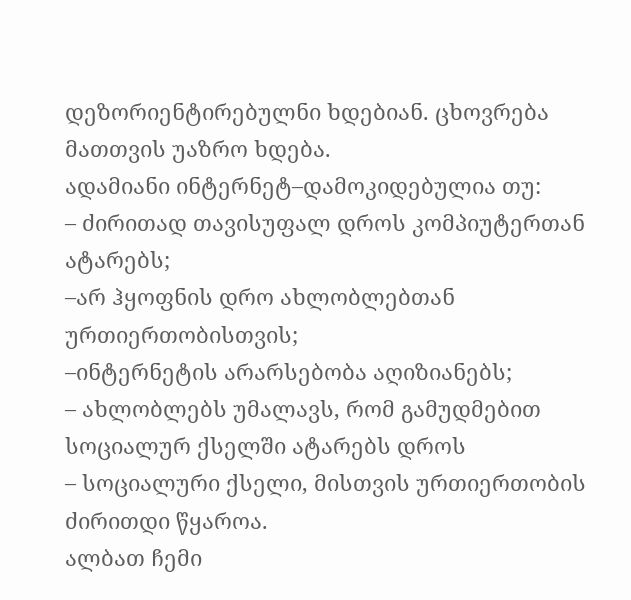დეზორიენტირებულნი ხდებიან. ცხოვრება მათთვის უაზრო ხდება.
ადამიანი ინტერნეტ–დამოკიდებულია თუ:
– ძირითად თავისუფალ დროს კომპიუტერთან ატარებს;
–არ ჰყოფნის დრო ახლობლებთან ურთიერთობისთვის;
–ინტერნეტის არარსებობა აღიზიანებს;
– ახლობლებს უმალავს, რომ გამუდმებით სოციალურ ქსელში ატარებს დროს
– სოციალური ქსელი, მისთვის ურთიერთობის ძირითდი წყაროა.
ალბათ ჩემი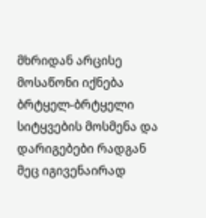მხრიდან არცისე მოსაწონი იქნება ბრტყელ-ბრტყელი სიტყვების მოსმენა და დარიგებები რადგან მეც იგივენაირად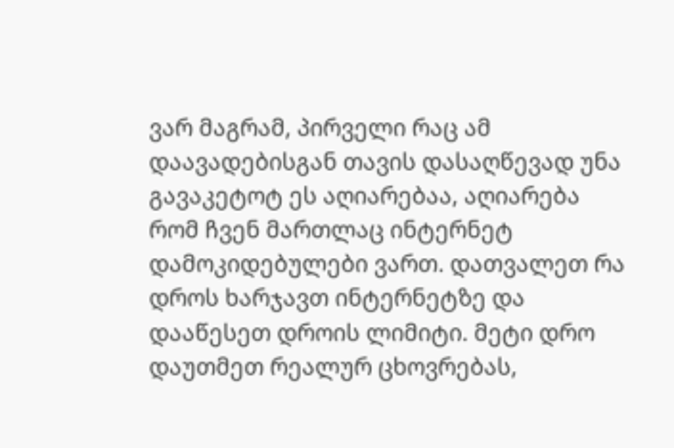ვარ მაგრამ, პირველი რაც ამ დაავადებისგან თავის დასაღწევად უნა გავაკეტოტ ეს აღიარებაა, აღიარება რომ ჩვენ მართლაც ინტერნეტ დამოკიდებულები ვართ. დათვალეთ რა დროს ხარჯავთ ინტერნეტზე და დააწესეთ დროის ლიმიტი. მეტი დრო დაუთმეთ რეალურ ცხოვრებას,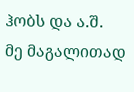ჰობს და ა.შ.
მე მაგალითად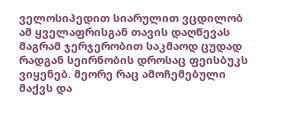ველოსიპედით სიარულით ვცდილობ ამ ყველაფრისგან თავის დაღწევას მაგრამ ჯერჯერობით საკმაოდ ცუდად რადგან სეირნობის დროსაც ფეისბუკს ვიყენებ. მეორე რაც ამოჩემებული მაქვს და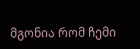მგონია რომ ჩემი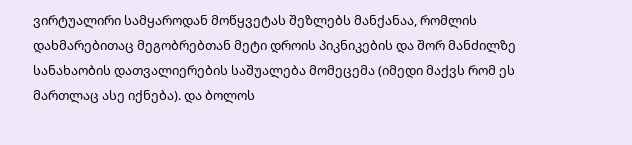ვირტუალირი სამყაროდან მოწყვეტას შეზლებს მანქანაა, რომლის დახმარებითაც მეგობრებთან მეტი დროის პიკნიკების და შორ მანძილზე სანახაობის დათვალიერების საშუალება მომეცემა (იმედი მაქვს რომ ეს მართლაც ასე იქნება). და ბოლოს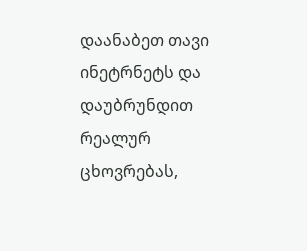დაანაბეთ თავი ინეტრნეტს და დაუბრუნდით რეალურ ცხოვრებას,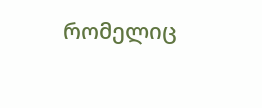რომელიც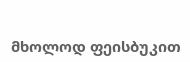მხოლოდ ფეისბუკით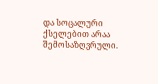და სოცალური ქსელებით არაა შემოსაზღვრული.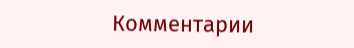Комментарии